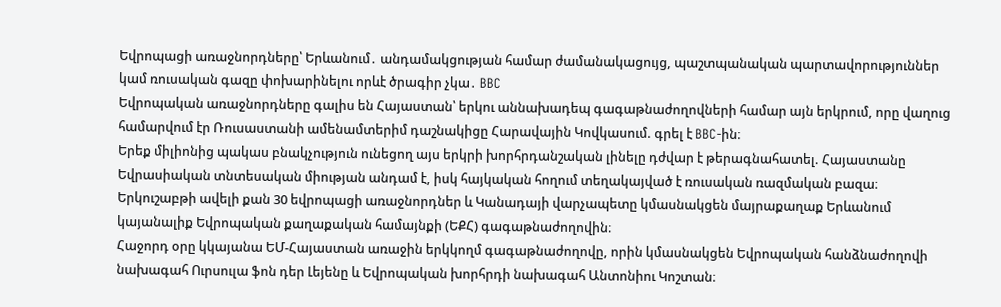Եվրոպացի առաջնորդները՝ Երևանում․ անդամակցության համար ժամանակացույց, պաշտպանական պարտավորություններ կամ ռուսական գազը փոխարինելու որևէ ծրագիր չկա․ BBC
Եվրոպական առաջնորդները գալիս են Հայաստան՝ երկու աննախադեպ գագաթնաժողովների համար այն երկրում, որը վաղուց համարվում էր Ռուսաստանի ամենամտերիմ դաշնակիցը Հարավային Կովկասում. գրել է BBC-ին։
Երեք միլիոնից պակաս բնակչություն ունեցող այս երկրի խորհրդանշական լինելը դժվար է թերագնահատել. Հայաստանը Եվրասիական տնտեսական միության անդամ է, իսկ հայկական հողում տեղակայված է ռուսական ռազմական բազա։
Երկուշաբթի ավելի քան 30 եվրոպացի առաջնորդներ և Կանադայի վարչապետը կմասնակցեն մայրաքաղաք Երևանում կայանալիք Եվրոպական քաղաքական համայնքի (ԵՔՀ) գագաթնաժողովին։
Հաջորդ օրը կկայանա ԵՄ-Հայաստան առաջին երկկողմ գագաթնաժողովը, որին կմասնակցեն Եվրոպական հանձնաժողովի նախագահ Ուրսուլա ֆոն դեր Լեյենը և Եվրոպական խորհրդի նախագահ Անտոնիու Կոշտան։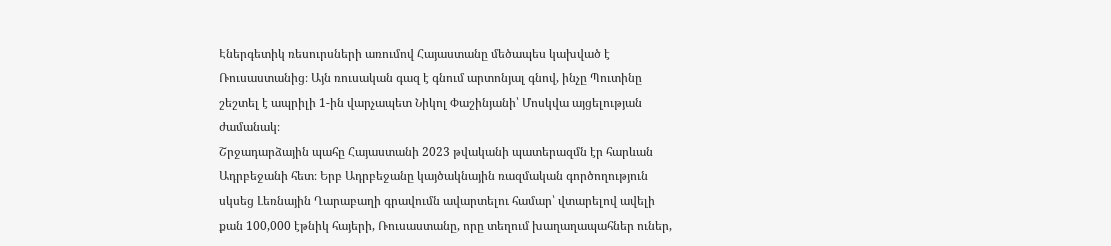Էներգետիկ ռեսուրսների առումով Հայաստանը մեծապես կախված է Ռուսաստանից։ Այն ռուսական գազ է գնում արտոնյալ գնով, ինչը Պուտինը շեշտել է ապրիլի 1-ին վարչապետ Նիկոլ Փաշինյանի՝ Մոսկվա այցելության ժամանակ։
Շրջադարձային պահը Հայաստանի 2023 թվականի պատերազմն էր հարևան Ադրբեջանի հետ։ Երբ Ադրբեջանը կայծակնային ռազմական գործողություն սկսեց Լեռնային Ղարաբաղի գրավումն ավարտելու համար՝ վտարելով ավելի քան 100,000 էթնիկ հայերի, Ռուսաստանը, որը տեղում խաղաղապահներ ուներ,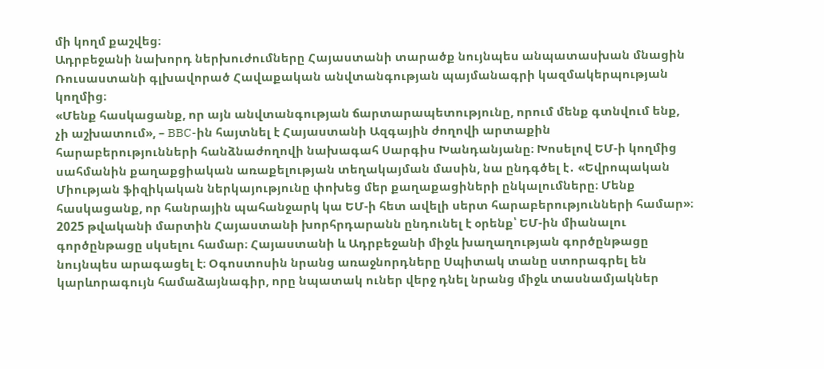մի կողմ քաշվեց։
Ադրբեջանի նախորդ ներխուժումները Հայաստանի տարածք նույնպես անպատասխան մնացին Ռուսաստանի գլխավորած Հավաքական անվտանգության պայմանագրի կազմակերպության կողմից։
«Մենք հասկացանք, որ այն անվտանգության ճարտարապետությունը, որում մենք գտնվում ենք, չի աշխատում», – BBC-ին հայտնել է Հայաստանի Ազգային ժողովի արտաքին հարաբերությունների հանձնաժողովի նախագահ Սարգիս Խանդանյանը։ Խոսելով ԵՄ-ի կողմից սահմանին քաղաքցիական առաքելության տեղակայման մասին, նա ընդգծել է․ «Եվրոպական Միության ֆիզիկական ներկայությունը փոխեց մեր քաղաքացիների ընկալումները։ Մենք հասկացանք, որ հանրային պահանջարկ կա ԵՄ-ի հետ ավելի սերտ հարաբերությունների համար»։
2025 թվականի մարտին Հայաստանի խորհրդարանն ընդունել է օրենք՝ ԵՄ-ին միանալու գործընթացը սկսելու համար։ Հայաստանի և Ադրբեջանի միջև խաղաղության գործընթացը նույնպես արագացել է։ Օգոստոսին նրանց առաջնորդները Սպիտակ տանը ստորագրել են կարևորագույն համաձայնագիր, որը նպատակ ուներ վերջ դնել նրանց միջև տասնամյակներ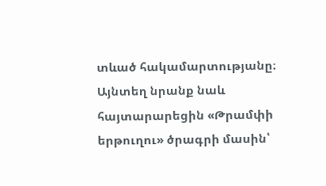տևած հակամարտությանը։
Այնտեղ նրանք նաև հայտարարեցին «Թրամփի երթուղու» ծրագրի մասին՝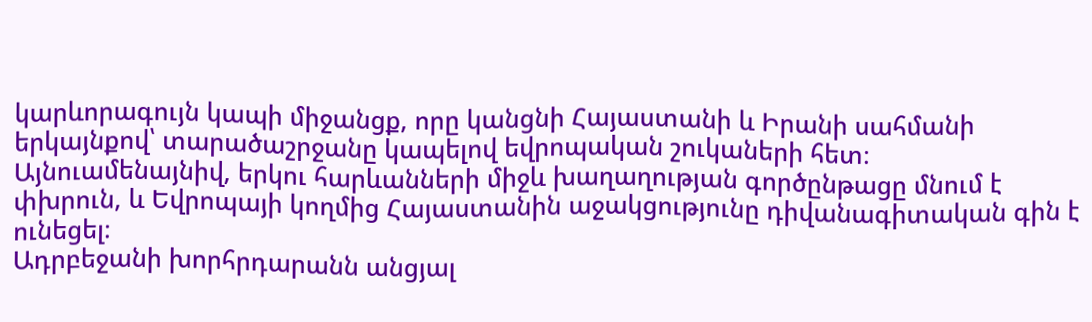կարևորագույն կապի միջանցք, որը կանցնի Հայաստանի և Իրանի սահմանի երկայնքով՝ տարածաշրջանը կապելով եվրոպական շուկաների հետ։ Այնուամենայնիվ, երկու հարևանների միջև խաղաղության գործընթացը մնում է փխրուն, և Եվրոպայի կողմից Հայաստանին աջակցությունը դիվանագիտական գին է ունեցել։
Ադրբեջանի խորհրդարանն անցյալ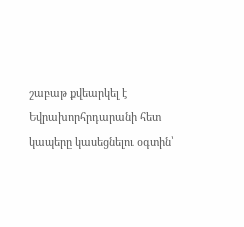շաբաթ քվեարկել է Եվրախորհրդարանի հետ կապերը կասեցնելու օգտին՝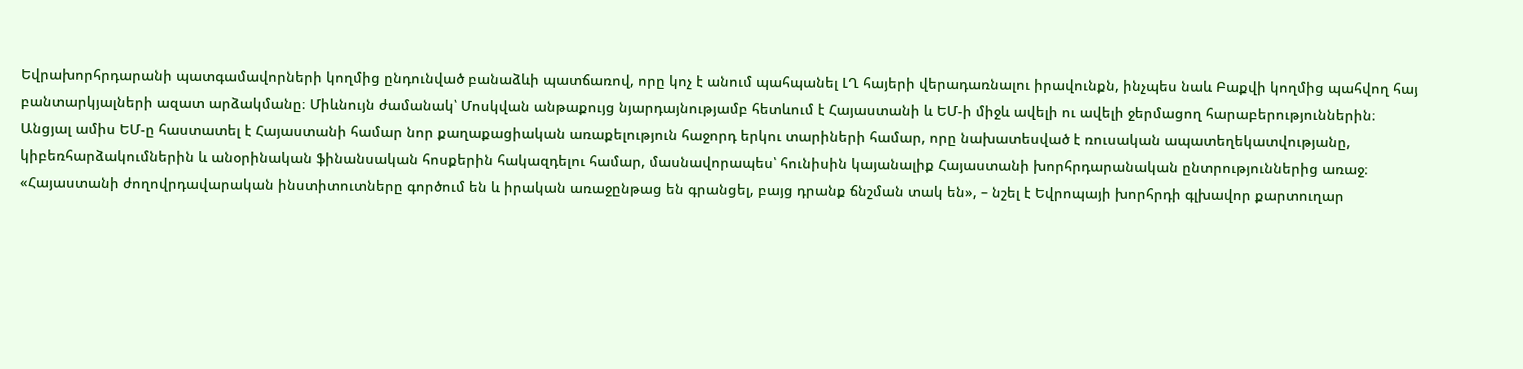Եվրախորհրդարանի պատգամավորների կողմից ընդունված բանաձևի պատճառով, որը կոչ է անում պահպանել ԼՂ հայերի վերադառնալու իրավունքն, ինչպես նաև Բաքվի կողմից պահվող հայ բանտարկյալների ազատ արձակմանը։ Միևնույն ժամանակ՝ Մոսկվան անթաքույց նյարդայնությամբ հետևում է Հայաստանի և ԵՄ-ի միջև ավելի ու ավելի ջերմացող հարաբերություններին։
Անցյալ ամիս ԵՄ-ը հաստատել է Հայաստանի համար նոր քաղաքացիական առաքելություն հաջորդ երկու տարիների համար, որը նախատեսված է ռուսական ապատեղեկատվությանը, կիբեռհարձակումներին և անօրինական ֆինանսական հոսքերին հակազդելու համար, մասնավորապես՝ հունիսին կայանալիք Հայաստանի խորհրդարանական ընտրություններից առաջ։
«Հայաստանի ժողովրդավարական ինստիտուտները գործում են և իրական առաջընթաց են գրանցել, բայց դրանք ճնշման տակ են», – նշել է Եվրոպայի խորհրդի գլխավոր քարտուղար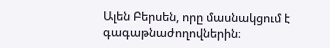Ալեն Բերսեն, որը մասնակցում է գագաթնաժողովներին։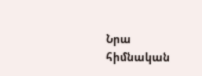Նրա հիմնական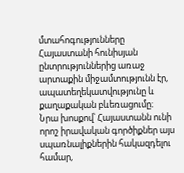մտահոգությունները Հայաստանի հունիսյան ընտրություններից առաջ արտաքին միջամտությունն էր, ապատեղեկատվությունը և քաղաքական բևեռացումը։
Նրա խոսքով՝ Հայաստանն ունի որոշ իրավական գործիքներ այս սպառնալիքներին հակազդելու համար,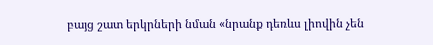բայց շատ երկրների նման «նրանք դեռևս լիովին չեն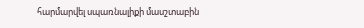հարմարվել սպառնալիքի մասշտաբին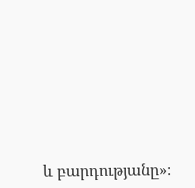և բարդությանը»։